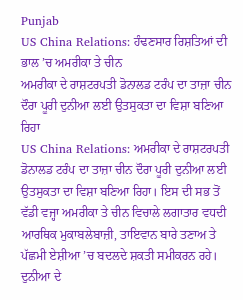Punjab
US China Relations: ਹੰਢਣਸਾਰ ਰਿਸ਼ਤਿਆਂ ਦੀ ਭਾਲ ’ਚ ਅਮਰੀਕਾ ਤੇ ਚੀਨ
ਅਮਰੀਕਾ ਦੇ ਰਾਸ਼ਟਰਪਤੀ ਡੋਨਾਲਡ ਟਰੰਪ ਦਾ ਤਾਜ਼ਾ ਚੀਨ ਦੌਰਾ ਪੂਰੀ ਦੁਨੀਆ ਲਈ ਉਤਸੁਕਤਾ ਦਾ ਵਿਸ਼ਾ ਬਣਿਆ ਰਿਹਾ
US China Relations: ਅਮਰੀਕਾ ਦੇ ਰਾਸ਼ਟਰਪਤੀ ਡੋਨਾਲਡ ਟਰੰਪ ਦਾ ਤਾਜ਼ਾ ਚੀਨ ਦੌਰਾ ਪੂਰੀ ਦੁਨੀਆ ਲਈ ਉਤਸੁਕਤਾ ਦਾ ਵਿਸ਼ਾ ਬਣਿਆ ਰਿਹਾ। ਇਸ ਦੀ ਸਭ ਤੋਂ ਵੱਡੀ ਵਜ੍ਹਾ ਅਮਰੀਕਾ ਤੇ ਚੀਨ ਵਿਚਾਲੇ ਲਗਾਤਾਰ ਵਧਦੀ ਆਰਥਿਕ ਮੁਕਾਬਲੇਬਾਜ਼ੀ, ਤਾਇਵਾਨ ਬਾਰੇ ਤਣਾਅ ਤੇ ਪੱਛਮੀ ਏਸ਼ੀਆ ’ਚ ਬਦਲਦੇ ਸ਼ਕਤੀ ਸਮੀਕਰਨ ਰਹੇ। ਦੁਨੀਆ ਦੇ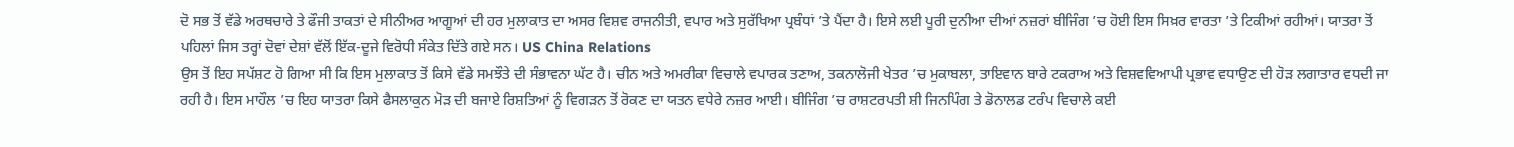ਦੋ ਸਭ ਤੋਂ ਵੱਡੇ ਅਰਥਚਾਰੇ ਤੇ ਫੌਜੀ ਤਾਕਤਾਂ ਦੇ ਸੀਨੀਅਰ ਆਗੂਆਂ ਦੀ ਹਰ ਮੁਲਾਕਾਤ ਦਾ ਅਸਰ ਵਿਸ਼ਵ ਰਾਜਨੀਤੀ, ਵਪਾਰ ਅਤੇ ਸੁਰੱਖਿਆ ਪ੍ਰਬੰਧਾਂ ’ਤੇ ਪੈਂਦਾ ਹੈ। ਇਸੇ ਲਈ ਪੂਰੀ ਦੁਨੀਆ ਦੀਆਂ ਨਜ਼ਰਾਂ ਬੀਜਿੰਗ ’ਚ ਹੋਈ ਇਸ ਸਿਖ਼ਰ ਵਾਰਤਾ ’ਤੇ ਟਿਕੀਆਂ ਰਹੀਆਂ। ਯਾਤਰਾ ਤੋਂ ਪਹਿਲਾਂ ਜਿਸ ਤਰ੍ਹਾਂ ਦੋਵਾਂ ਦੇਸ਼ਾਂ ਵੱਲੋਂ ਇੱਕ-ਦੂਜੇ ਵਿਰੋਧੀ ਸੰਕੇਤ ਦਿੱਤੇ ਗਏ ਸਨ। US China Relations
ਉਸ ਤੋਂ ਇਹ ਸਪੱਸ਼ਟ ਹੋ ਗਿਆ ਸੀ ਕਿ ਇਸ ਮੁਲਾਕਾਤ ਤੋਂ ਕਿਸੇ ਵੱਡੇ ਸਮਝੌਤੇ ਦੀ ਸੰਭਾਵਨਾ ਘੱਟ ਹੈ। ਚੀਨ ਅਤੇ ਅਮਰੀਕਾ ਵਿਚਾਲੇ ਵਪਾਰਕ ਤਣਾਅ, ਤਕਨਾਲੋਜੀ ਖੇਤਰ ’ਚ ਮੁਕਾਬਲਾ, ਤਾਇਵਾਨ ਬਾਰੇ ਟਕਰਾਅ ਅਤੇ ਵਿਸ਼ਵਵਿਆਪੀ ਪ੍ਰਭਾਵ ਵਧਾਉਣ ਦੀ ਹੋੜ ਲਗਾਤਾਰ ਵਧਦੀ ਜਾ ਰਹੀ ਹੈ। ਇਸ ਮਾਹੌਲ ’ਚ ਇਹ ਯਾਤਰਾ ਕਿਸੇ ਫੈਸਲਾਕੁਨ ਮੋੜ ਦੀ ਬਜਾਏ ਰਿਸ਼ਤਿਆਂ ਨੂੰ ਵਿਗੜਨ ਤੋਂ ਰੋਕਣ ਦਾ ਯਤਨ ਵਧੇਰੇ ਨਜ਼ਰ ਆਈ। ਬੀਜਿੰਗ ’ਚ ਰਾਸ਼ਟਰਪਤੀ ਸ਼ੀ ਜਿਨਪਿੰਗ ਤੇ ਡੋਨਾਲਡ ਟਰੰਪ ਵਿਚਾਲੇ ਕਈ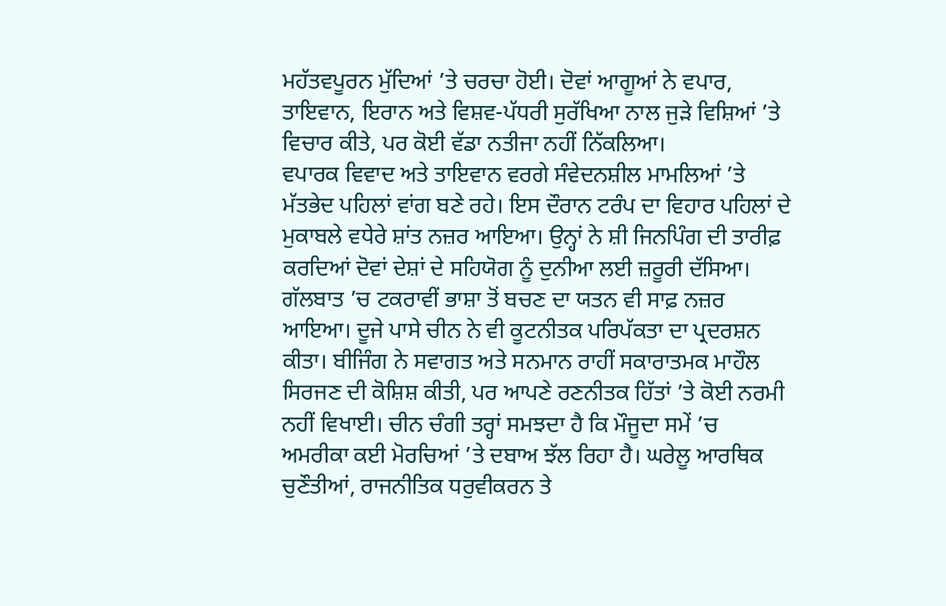ਮਹੱਤਵਪੂਰਨ ਮੁੱਦਿਆਂ ’ਤੇ ਚਰਚਾ ਹੋਈ। ਦੋਵਾਂ ਆਗੂਆਂ ਨੇ ਵਪਾਰ, ਤਾਇਵਾਨ, ਇਰਾਨ ਅਤੇ ਵਿਸ਼ਵ-ਪੱਧਰੀ ਸੁਰੱਖਿਆ ਨਾਲ ਜੁੜੇ ਵਿਸ਼ਿਆਂ ’ਤੇ ਵਿਚਾਰ ਕੀਤੇ, ਪਰ ਕੋਈ ਵੱਡਾ ਨਤੀਜਾ ਨਹੀਂ ਨਿੱਕਲਿਆ।
ਵਪਾਰਕ ਵਿਵਾਦ ਅਤੇ ਤਾਇਵਾਨ ਵਰਗੇ ਸੰਵੇਦਨਸ਼ੀਲ ਮਾਮਲਿਆਂ ’ਤੇ ਮੱਤਭੇਦ ਪਹਿਲਾਂ ਵਾਂਗ ਬਣੇ ਰਹੇ। ਇਸ ਦੌਰਾਨ ਟਰੰਪ ਦਾ ਵਿਹਾਰ ਪਹਿਲਾਂ ਦੇ ਮੁਕਾਬਲੇ ਵਧੇਰੇ ਸ਼ਾਂਤ ਨਜ਼ਰ ਆਇਆ। ਉਨ੍ਹਾਂ ਨੇ ਸ਼ੀ ਜਿਨਪਿੰਗ ਦੀ ਤਾਰੀਫ਼ ਕਰਦਿਆਂ ਦੋਵਾਂ ਦੇਸ਼ਾਂ ਦੇ ਸਹਿਯੋਗ ਨੂੰ ਦੁਨੀਆ ਲਈ ਜ਼ਰੂਰੀ ਦੱਸਿਆ। ਗੱਲਬਾਤ ’ਚ ਟਕਰਾਵੀਂ ਭਾਸ਼ਾ ਤੋਂ ਬਚਣ ਦਾ ਯਤਨ ਵੀ ਸਾਫ਼ ਨਜ਼ਰ ਆਇਆ। ਦੂਜੇ ਪਾਸੇ ਚੀਨ ਨੇ ਵੀ ਕੂਟਨੀਤਕ ਪਰਿਪੱਕਤਾ ਦਾ ਪ੍ਰਦਰਸ਼ਨ ਕੀਤਾ। ਬੀਜਿੰਗ ਨੇ ਸਵਾਗਤ ਅਤੇ ਸਨਮਾਨ ਰਾਹੀਂ ਸਕਾਰਾਤਮਕ ਮਾਹੌਲ ਸਿਰਜਣ ਦੀ ਕੋਸ਼ਿਸ਼ ਕੀਤੀ, ਪਰ ਆਪਣੇ ਰਣਨੀਤਕ ਹਿੱਤਾਂ ’ਤੇ ਕੋਈ ਨਰਮੀ ਨਹੀਂ ਵਿਖਾਈ। ਚੀਨ ਚੰਗੀ ਤਰ੍ਹਾਂ ਸਮਝਦਾ ਹੈ ਕਿ ਮੌਜੂਦਾ ਸਮੇਂ ’ਚ ਅਮਰੀਕਾ ਕਈ ਮੋਰਚਿਆਂ ’ਤੇ ਦਬਾਅ ਝੱਲ ਰਿਹਾ ਹੈ। ਘਰੇਲੂ ਆਰਥਿਕ ਚੁਣੌਤੀਆਂ, ਰਾਜਨੀਤਿਕ ਧਰੁਵੀਕਰਨ ਤੇ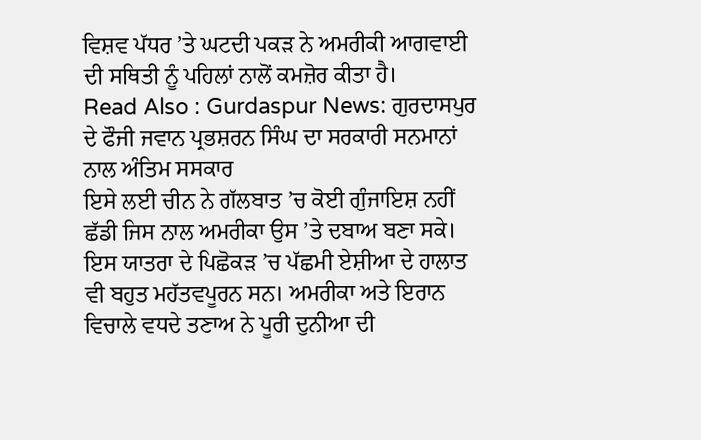ਵਿਸ਼ਵ ਪੱਧਰ ’ਤੇ ਘਟਦੀ ਪਕੜ ਨੇ ਅਮਰੀਕੀ ਆਗਵਾਈ ਦੀ ਸਥਿਤੀ ਨੂੰ ਪਹਿਲਾਂ ਨਾਲੋਂ ਕਮਜ਼ੋਰ ਕੀਤਾ ਹੈ।
Read Also : Gurdaspur News: ਗੁਰਦਾਸਪੁਰ ਦੇ ਫੌਜੀ ਜਵਾਨ ਪ੍ਰਭਸ਼ਰਨ ਸਿੰਘ ਦਾ ਸਰਕਾਰੀ ਸਨਮਾਨਾਂ ਨਾਲ ਅੰਤਿਮ ਸਸਕਾਰ
ਇਸੇ ਲਈ ਚੀਨ ਨੇ ਗੱਲਬਾਤ ’ਚ ਕੋਈ ਗੁੰਜਾਇਸ਼ ਨਹੀਂ ਛੱਡੀ ਜਿਸ ਨਾਲ ਅਮਰੀਕਾ ਉਸ ’ਤੇ ਦਬਾਅ ਬਣਾ ਸਕੇ। ਇਸ ਯਾਤਰਾ ਦੇ ਪਿਛੋਕੜ ’ਚ ਪੱਛਮੀ ਏਸ਼ੀਆ ਦੇ ਹਾਲਾਤ ਵੀ ਬਹੁਤ ਮਹੱਤਵਪੂਰਨ ਸਨ। ਅਮਰੀਕਾ ਅਤੇ ਇਰਾਨ ਵਿਚਾਲੇ ਵਧਦੇ ਤਣਾਅ ਨੇ ਪੂਰੀ ਦੁਨੀਆ ਦੀ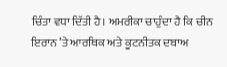ਚਿੰਤਾ ਵਧਾ ਦਿੱਤੀ ਹੈ। ਅਮਰੀਕਾ ਚਾਹੁੰਦਾ ਹੈ ਕਿ ਚੀਨ ਇਰਾਨ ’ਤੇ ਆਰਥਿਕ ਅਤੇ ਕੂਟਨੀਤਕ ਦਬਾਅ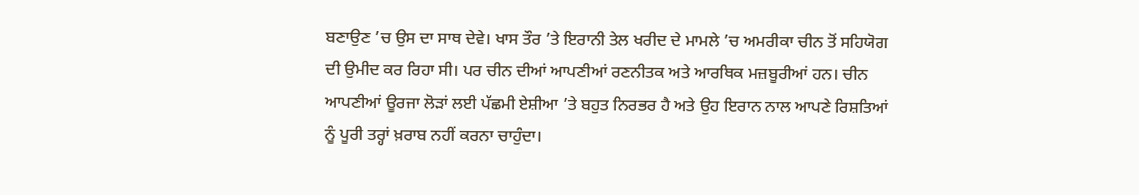ਬਣਾਉਣ ’ਚ ਉਸ ਦਾ ਸਾਥ ਦੇਵੇ। ਖਾਸ ਤੌਰ ’ਤੇ ਇਰਾਨੀ ਤੇਲ ਖਰੀਦ ਦੇ ਮਾਮਲੇ ’ਚ ਅਮਰੀਕਾ ਚੀਨ ਤੋਂ ਸਹਿਯੋਗ ਦੀ ਉਮੀਦ ਕਰ ਰਿਹਾ ਸੀ। ਪਰ ਚੀਨ ਦੀਆਂ ਆਪਣੀਆਂ ਰਣਨੀਤਕ ਅਤੇ ਆਰਥਿਕ ਮਜ਼ਬੂਰੀਆਂ ਹਨ। ਚੀਨ ਆਪਣੀਆਂ ਊਰਜਾ ਲੋੜਾਂ ਲਈ ਪੱਛਮੀ ਏਸ਼ੀਆ ’ਤੇ ਬਹੁਤ ਨਿਰਭਰ ਹੈ ਅਤੇ ਉਹ ਇਰਾਨ ਨਾਲ ਆਪਣੇ ਰਿਸ਼ਤਿਆਂ ਨੂੰ ਪੂਰੀ ਤਰ੍ਹਾਂ ਖ਼ਰਾਬ ਨਹੀਂ ਕਰਨਾ ਚਾਹੁੰਦਾ।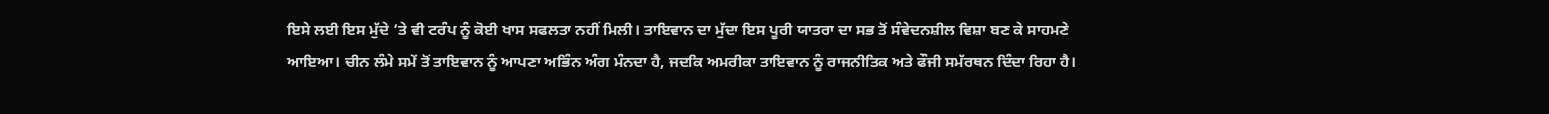ਇਸੇ ਲਈ ਇਸ ਮੁੱਦੇ ’ਤੇ ਵੀ ਟਰੰਪ ਨੂੰ ਕੋਈ ਖਾਸ ਸਫਲਤਾ ਨਹੀਂ ਮਿਲੀ। ਤਾਇਵਾਨ ਦਾ ਮੁੱਦਾ ਇਸ ਪੂਰੀ ਯਾਤਰਾ ਦਾ ਸਭ ਤੋਂ ਸੰਵੇਦਨਸ਼ੀਲ ਵਿਸ਼ਾ ਬਣ ਕੇ ਸਾਹਮਣੇ ਆਇਆ। ਚੀਨ ਲੰਮੇ ਸਮੇਂ ਤੋਂ ਤਾਇਵਾਨ ਨੂੰ ਆਪਣਾ ਅਭਿੰਨ ਅੰਗ ਮੰਨਦਾ ਹੈ, ਜਦਕਿ ਅਮਰੀਕਾ ਤਾਇਵਾਨ ਨੂੰ ਰਾਜਨੀਤਿਕ ਅਤੇ ਫੌਜੀ ਸਮੱਰਥਨ ਦਿੰਦਾ ਰਿਹਾ ਹੈ।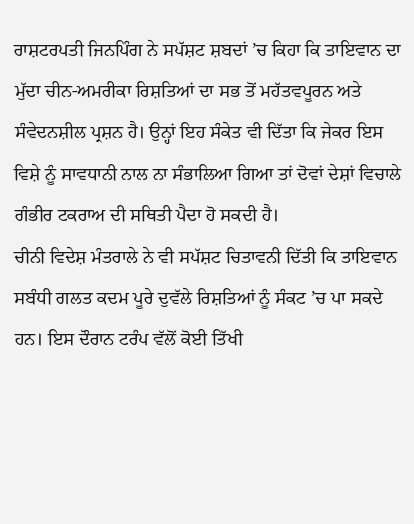ਰਾਸ਼ਟਰਪਤੀ ਜਿਨਪਿੰਗ ਨੇ ਸਪੱਸ਼ਟ ਸ਼ਬਦਾਂ ’ਚ ਕਿਹਾ ਕਿ ਤਾਇਵਾਨ ਦਾ ਮੁੱਦਾ ਚੀਨ-ਅਮਰੀਕਾ ਰਿਸ਼ਤਿਆਂ ਦਾ ਸਭ ਤੋਂ ਮਹੱਤਵਪੂਰਨ ਅਤੇ ਸੰਵੇਦਨਸ਼ੀਲ ਪ੍ਰਸ਼ਨ ਹੈ। ਉਨ੍ਹਾਂ ਇਹ ਸੰਕੇਤ ਵੀ ਦਿੱਤਾ ਕਿ ਜੇਕਰ ਇਸ ਵਿਸ਼ੇ ਨੂੰ ਸਾਵਧਾਨੀ ਨਾਲ ਨਾ ਸੰਭਾਲਿਆ ਗਿਆ ਤਾਂ ਦੋਵਾਂ ਦੇਸ਼ਾਂ ਵਿਚਾਲੇ ਗੰਭੀਰ ਟਕਰਾਅ ਦੀ ਸਥਿਤੀ ਪੈਦਾ ਹੋ ਸਕਦੀ ਹੈ।
ਚੀਨੀ ਵਿਦੇਸ਼ ਮੰਤਰਾਲੇ ਨੇ ਵੀ ਸਪੱਸ਼ਟ ਚਿਤਾਵਨੀ ਦਿੱਤੀ ਕਿ ਤਾਇਵਾਨ ਸਬੰਧੀ ਗਲਤ ਕਦਮ ਪੂਰੇ ਦੁਵੱਲੇ ਰਿਸ਼ਤਿਆਂ ਨੂੰ ਸੰਕਟ ’ਚ ਪਾ ਸਕਦੇ ਹਨ। ਇਸ ਦੌਰਾਨ ਟਰੰਪ ਵੱਲੋਂ ਕੋਈ ਤਿੱਖੀ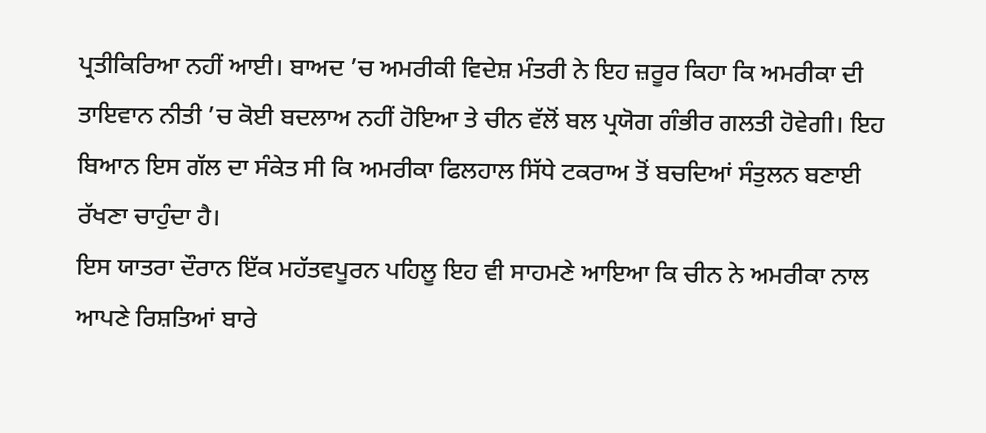ਪ੍ਰਤੀਕਿਰਿਆ ਨਹੀਂ ਆਈ। ਬਾਅਦ ’ਚ ਅਮਰੀਕੀ ਵਿਦੇਸ਼ ਮੰਤਰੀ ਨੇ ਇਹ ਜ਼ਰੂਰ ਕਿਹਾ ਕਿ ਅਮਰੀਕਾ ਦੀ ਤਾਇਵਾਨ ਨੀਤੀ ’ਚ ਕੋਈ ਬਦਲਾਅ ਨਹੀਂ ਹੋਇਆ ਤੇ ਚੀਨ ਵੱਲੋਂ ਬਲ ਪ੍ਰਯੋਗ ਗੰਭੀਰ ਗਲਤੀ ਹੋਵੇਗੀ। ਇਹ ਬਿਆਨ ਇਸ ਗੱਲ ਦਾ ਸੰਕੇਤ ਸੀ ਕਿ ਅਮਰੀਕਾ ਫਿਲਹਾਲ ਸਿੱਧੇ ਟਕਰਾਅ ਤੋਂ ਬਚਦਿਆਂ ਸੰਤੁਲਨ ਬਣਾਈ ਰੱਖਣਾ ਚਾਹੁੰਦਾ ਹੈ।
ਇਸ ਯਾਤਰਾ ਦੌਰਾਨ ਇੱਕ ਮਹੱਤਵਪੂਰਨ ਪਹਿਲੂ ਇਹ ਵੀ ਸਾਹਮਣੇ ਆਇਆ ਕਿ ਚੀਨ ਨੇ ਅਮਰੀਕਾ ਨਾਲ ਆਪਣੇ ਰਿਸ਼ਤਿਆਂ ਬਾਰੇ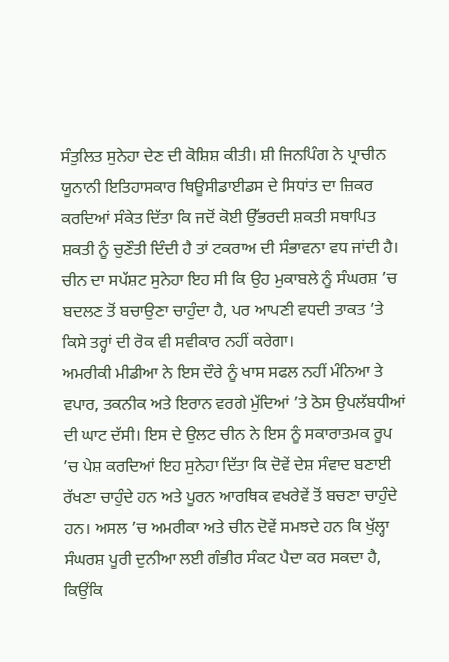ਸੰਤੁਲਿਤ ਸੁਨੇਹਾ ਦੇਣ ਦੀ ਕੋਸ਼ਿਸ਼ ਕੀਤੀ। ਸ਼ੀ ਜਿਨਪਿੰਗ ਨੇ ਪ੍ਰਾਚੀਨ ਯੂਨਾਨੀ ਇਤਿਹਾਸਕਾਰ ਥਿਊਸੀਡਾਈਡਸ ਦੇ ਸਿਧਾਂਤ ਦਾ ਜ਼ਿਕਰ ਕਰਦਿਆਂ ਸੰਕੇਤ ਦਿੱਤਾ ਕਿ ਜਦੋਂ ਕੋਈ ਉੱਭਰਦੀ ਸ਼ਕਤੀ ਸਥਾਪਿਤ ਸ਼ਕਤੀ ਨੂੰ ਚੁਣੌਤੀ ਦਿੰਦੀ ਹੈ ਤਾਂ ਟਕਰਾਅ ਦੀ ਸੰਭਾਵਨਾ ਵਧ ਜਾਂਦੀ ਹੈ। ਚੀਨ ਦਾ ਸਪੱਸ਼ਟ ਸੁਨੇਹਾ ਇਹ ਸੀ ਕਿ ਉਹ ਮੁਕਾਬਲੇ ਨੂੰ ਸੰਘਰਸ਼ ’ਚ ਬਦਲਣ ਤੋਂ ਬਚਾਉਣਾ ਚਾਹੁੰਦਾ ਹੈ, ਪਰ ਆਪਣੀ ਵਧਦੀ ਤਾਕਤ ’ਤੇ ਕਿਸੇ ਤਰ੍ਹਾਂ ਦੀ ਰੋਕ ਵੀ ਸਵੀਕਾਰ ਨਹੀਂ ਕਰੇਗਾ।
ਅਮਰੀਕੀ ਮੀਡੀਆ ਨੇ ਇਸ ਦੌਰੇ ਨੂੰ ਖਾਸ ਸਫਲ ਨਹੀਂ ਮੰਨਿਆ ਤੇ ਵਪਾਰ, ਤਕਨੀਕ ਅਤੇ ਇਰਾਨ ਵਰਗੇ ਮੁੱਦਿਆਂ ’ਤੇ ਠੋਸ ਉਪਲੱਬਧੀਆਂ ਦੀ ਘਾਟ ਦੱਸੀ। ਇਸ ਦੇ ਉਲਟ ਚੀਨ ਨੇ ਇਸ ਨੂੰ ਸਕਾਰਾਤਮਕ ਰੂਪ ’ਚ ਪੇਸ਼ ਕਰਦਿਆਂ ਇਹ ਸੁਨੇਹਾ ਦਿੱਤਾ ਕਿ ਦੋਵੇਂ ਦੇਸ਼ ਸੰਵਾਦ ਬਣਾਈ ਰੱਖਣਾ ਚਾਹੁੰਦੇ ਹਨ ਅਤੇ ਪੂਰਨ ਆਰਥਿਕ ਵਖਰੇਵੇਂ ਤੋਂ ਬਚਣਾ ਚਾਹੁੰਦੇ ਹਨ। ਅਸਲ ’ਚ ਅਮਰੀਕਾ ਅਤੇ ਚੀਨ ਦੋਵੇਂ ਸਮਝਦੇ ਹਨ ਕਿ ਖੁੱਲ੍ਹਾ ਸੰਘਰਸ਼ ਪੂਰੀ ਦੁਨੀਆ ਲਈ ਗੰਭੀਰ ਸੰਕਟ ਪੈਦਾ ਕਰ ਸਕਦਾ ਹੈ, ਕਿਉਂਕਿ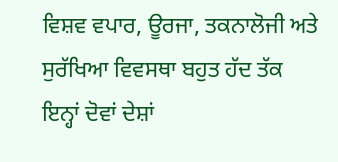ਵਿਸ਼ਵ ਵਪਾਰ, ਊਰਜਾ, ਤਕਨਾਲੋਜੀ ਅਤੇ ਸੁਰੱਖਿਆ ਵਿਵਸਥਾ ਬਹੁਤ ਹੱਦ ਤੱਕ ਇਨ੍ਹਾਂ ਦੋਵਾਂ ਦੇਸ਼ਾਂ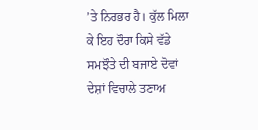’ਤੇ ਨਿਰਭਰ ਹੈ। ਕੁੱਲ ਮਿਲਾ ਕੇ ਇਹ ਦੌਰਾ ਕਿਸੇ ਵੱਡੇ ਸਮਝੌਤੇ ਦੀ ਬਜਾਏ ਦੋਵਾਂ ਦੇਸ਼ਾਂ ਵਿਚਾਲੇ ਤਣਾਅ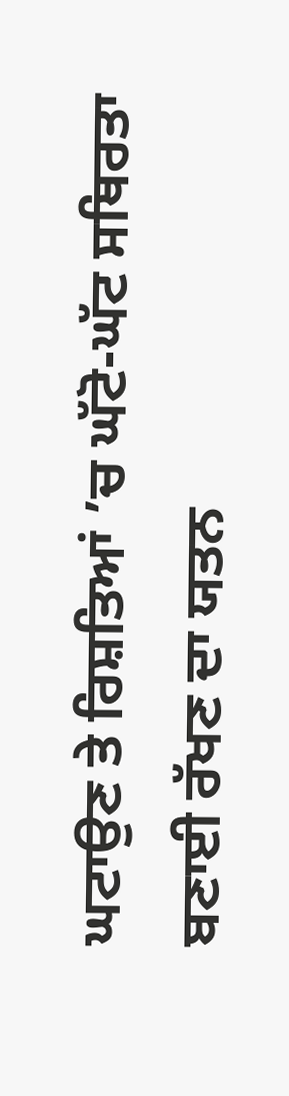ਘਟਾਉਣ ਤੇ ਰਿਸ਼ਤਿਆਂ ’ਚ ਘੱਟੋ-ਘੱਟ ਸਥਿਰਤਾ ਬਣਾਈ ਰੱਖਣ ਦਾ ਯਤਨ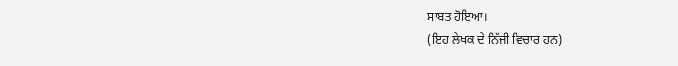ਸਾਬਤ ਹੋਇਆ।
(ਇਹ ਲੇਖਕ ਦੇ ਨਿੱਜੀ ਵਿਚਾਰ ਹਨ)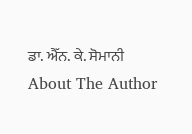ਡਾ. ਐੱਨ. ਕੇ. ਸੋਮਾਨੀ
About The Author